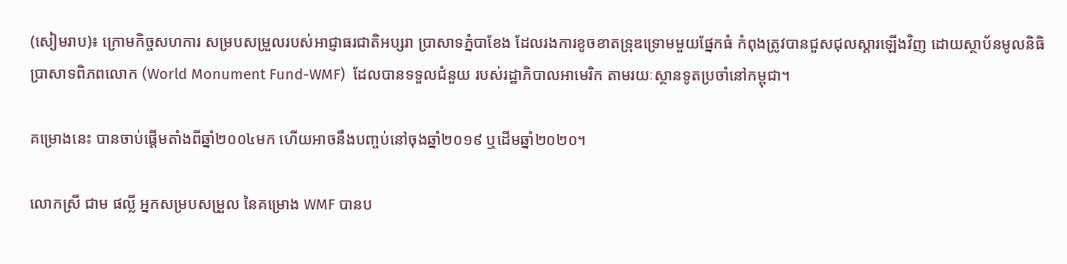(សៀមរាប)៖ ក្រោមកិច្ចសហការ សម្របសម្រួលរបស់អាជ្ញាធរជាតិអប្សរា ប្រាសាទភ្នំបាខែង ដែលរងការខូចខាតទ្រុឌទ្រោមមួយផ្នែកធំ កំពុងត្រូវបានជួសជុលស្តារឡើងវិញ ដោយស្ថាប័នមូលនិធិប្រាសាទពិភពលោក (World Monument Fund-WMF)  ដែលបានទទួលជំនួយ របស់រដ្ឋាភិបាលអាមេរិក តាមរយៈស្ថានទូតប្រចាំនៅកម្ពុជា។

គម្រោងនេះ បានចាប់ផ្តើមតាំងពីឆ្នាំ២០០៤មក ហើយអាចនឹងបញ្ចប់នៅចុងឆ្នាំ២០១៩ ឬដើមឆ្នាំ២០២០។

លោកស្រី ជាម ផល្លី អ្នកសម្របសម្រួល នៃគម្រោង WMF បានប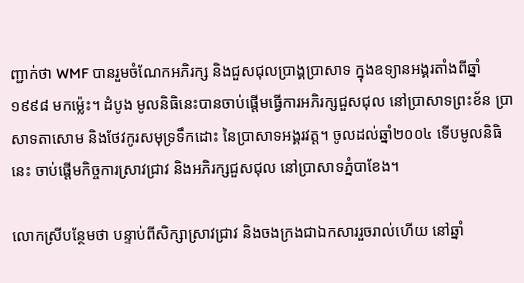ញ្ជាក់ថា WMF បានរួមចំណែកអភិរក្ស និងជួសជុលប្រាង្គប្រាសាទ ក្នុងឧទ្យានអង្គរតាំងពីឆ្នាំ១៩៩៨ មកម្ល៉េះ។ ដំបូង មូលនិធិនេះបានចាប់ផ្តើមធ្វើការអភិរក្សជួសជុល នៅប្រាសាទព្រះខ័ន ប្រាសាទតាសោម និងថែវកូរសមុទ្រទឹកដោះ នៃប្រាសាទអង្គរវត្ត។ ចូលដល់ឆ្នាំ២០០៤ ទើបមូលនិធិនេះ ចាប់ផ្តើមកិច្ចការស្រាវជ្រាវ និងអភិរក្សជួសជុល នៅប្រាសាទភ្នំបាខែង។

លោកស្រីបន្ថែមថា បន្ទាប់ពីសិក្សាស្រាវជ្រាវ និងចងក្រងជាឯកសាររួចរាល់ហើយ នៅឆ្នាំ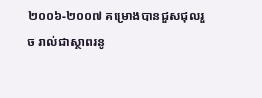២០០៦-២០០៧ គម្រោងបានជួសជុលរួច រាល់ជាស្ថាពរនូ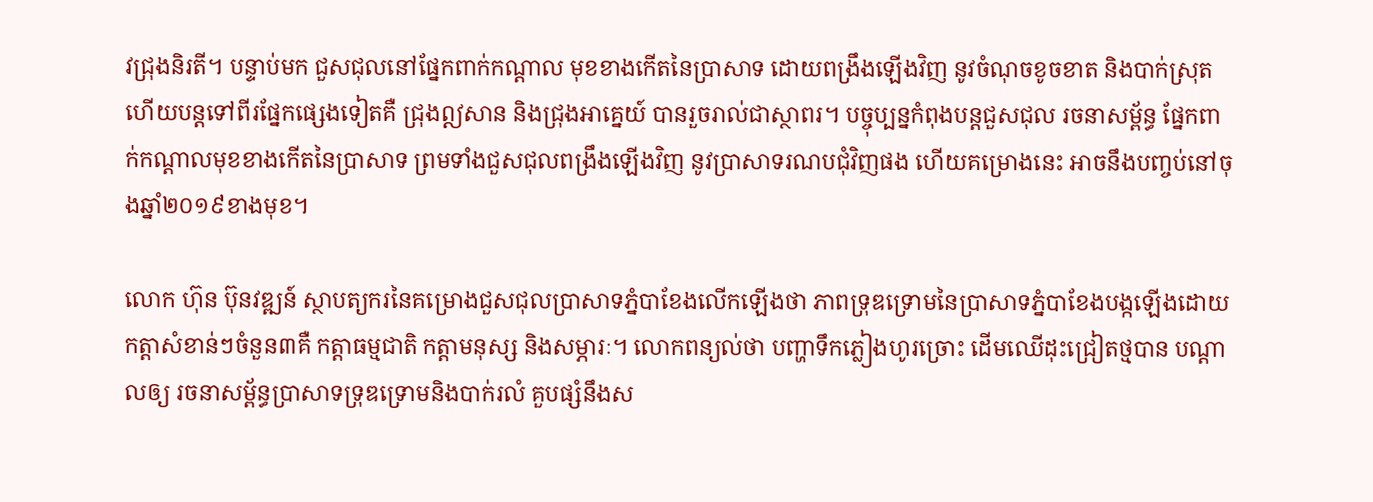វជ្រុងនិរតី។ បន្ទាប់មក ជួសជុលនៅផ្នែកពាក់កណ្តាល មុខខាងកើតនៃប្រាសាទ ដោយពង្រឹងឡើងវិញ នូវចំណុចខូចខាត និងបាក់ស្រុត ហើយបន្តទៅពីរផ្នែកផ្សេងទៀតគឺ ជ្រុងឦសាន និងជ្រុងអាគ្នេយ៍ បានរួចរាល់ជាស្ថាពរ។ បច្ចុប្បន្នកំពុងបន្តជួសជុល រចនាសម្ព័ន្ធ ផ្នែកពាក់កណ្តាលមុខខាងកើតនៃប្រាសាទ ព្រមទាំងជួសជុលពង្រឹងឡើងវិញ នូវប្រាសាទរណបជុំវិញផង ហើយគម្រោងនេះ អាចនឹងបញ្ចប់នៅចុងឆ្នាំ២០១៩ខាងមុខ។

លោក ហ៊ុន ប៊ុនវឌ្ឍន៍ ស្ថាបត្យករនៃគម្រោងជួសជុលប្រាសាទភ្នំបាខែងលើកឡើងថា ភាពទ្រុឌទ្រោមនៃប្រាសាទភ្នំបាខែងបង្កឡើងដោយ កត្តាសំខាន់ៗចំនួន៣គឺ កត្តាធម្មជាតិ កត្តាមនុស្ស និងសម្ភារៈ។ លោកពន្យល់ថា បញ្ហាទឹកភ្លៀងហូរច្រោះ ដើមឈើដុះជ្រៀតថ្មបាន បណ្តាលឲ្យ រចនាសម្ព័ន្ធប្រាសាទទ្រុឌទ្រោមនិងបាក់រលំ គួបផ្សំនឹងស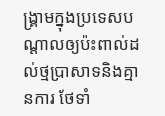ង្រ្គាមក្នុងប្រទេសបណ្តាលឲ្យប៉ះពាល់ដល់ថ្មប្រាសាទនិងគ្មានការ ថែទាំ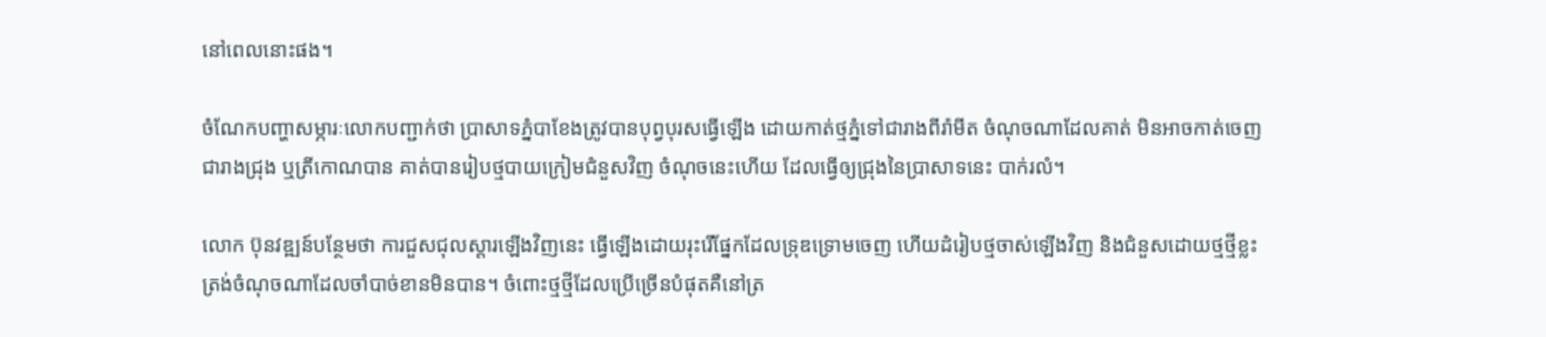នៅពេលនោះផង។

ចំណែកបញ្ហាសម្ភារៈលោកបញ្ជាក់ថា ប្រាសាទភ្នំបាខែងត្រូវបានបុព្វបុរសធ្វើឡើង ដោយកាត់ថ្មភ្នំទៅជារាងពីរ៉ាមីត ចំណុចណាដែលគាត់ មិនអាចកាត់ចេញជារាងជ្រុង ឬត្រីកោណបាន គាត់បានរៀបថ្មបាយក្រៀមជំនួសវិញ ចំណុចនេះហើយ ដែលធ្វើឲ្យជ្រុងនៃប្រាសាទនេះ បាក់រលំ។

លោក ប៊ុនវឌ្ឍន៍បន្ថែមថា ការជួសជុលស្តារឡើងវិញនេះ ធ្វើឡើងដោយរុះរើផ្នែកដែលទ្រុឌទ្រោមចេញ ហើយដំរៀបថ្មចាស់ឡើងវិញ និងជំនួសដោយថ្មថ្មីខ្លះត្រង់ចំណុចណាដែលចាំបាច់ខានមិនបាន។ ចំពោះថ្មថ្មីដែលប្រើច្រើនបំផុតគឺនៅត្រ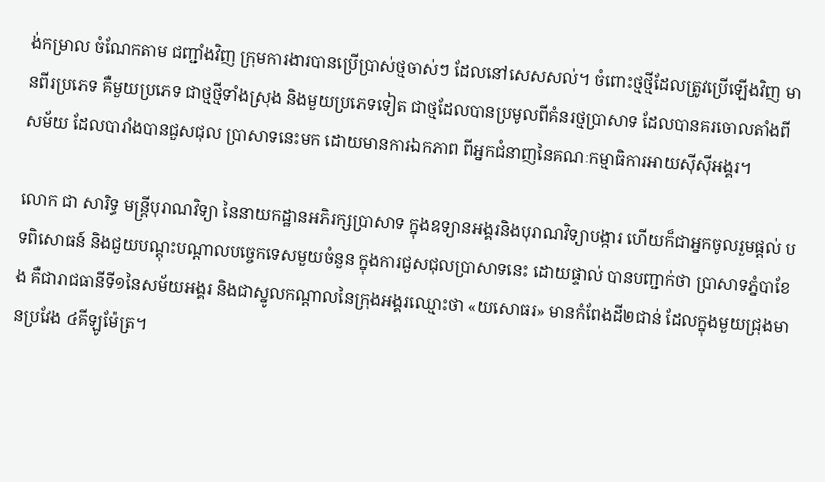ង់កម្រាល ចំណែកតាម ជញ្ជាំងវិញ ក្រុមការងារបានប្រើប្រាស់ថ្មចាស់ៗ ដែលនៅសេសសល់។ ចំពោះថ្មថ្មីដែលត្រូវប្រើឡើងវិញ មានពីរប្រភេទ គឺមួយប្រភេទ ជាថ្មថ្មីទាំងស្រុង និងមួយប្រភេទទៀត ជាថ្មដែលបានប្រមូលពីគំនរថ្មប្រាសាទ ដែលបានគរចោលតាំងពីសម័យ ដែលបារាំងបានជួសជុល ប្រាសាទនេះមក ដោយមានការឯកភាព ពីអ្នកជំនាញនៃគណៈកម្មាធិការអាយស៊ីស៊ីអង្គរ។

លោក ជា សារិទ្ធ មន្ត្រីបុរាណវិទ្យា នៃនាយកដ្ឋានអភិរក្សប្រាសាទ ក្នុងឧទ្យានអង្គរនិងបុរាណវិទ្យាបង្ការ ហើយក៏ជាអ្នកចូលរួមផ្តល់ បទពិសោធន៍ និងជួយបណ្តុះបណ្តាលបច្ចេកទេសមួយចំនួន ក្នុងការជួសជុលប្រាសាទនេះ ដោយផ្ទាល់ បានបញ្ជាក់ថា ប្រាសាទភ្នំបាខែង គឺជារាជធានីទី១នៃសម័យអង្គរ និងជាស្នូលកណ្តាលនៃក្រុងអង្គរឈ្មោះថា «យសោធរ» មានកំពែងដី២ជាន់ ដែលក្នុងមួយជ្រុងមានប្រវែង ៤គីឡូម៉ែត្រ។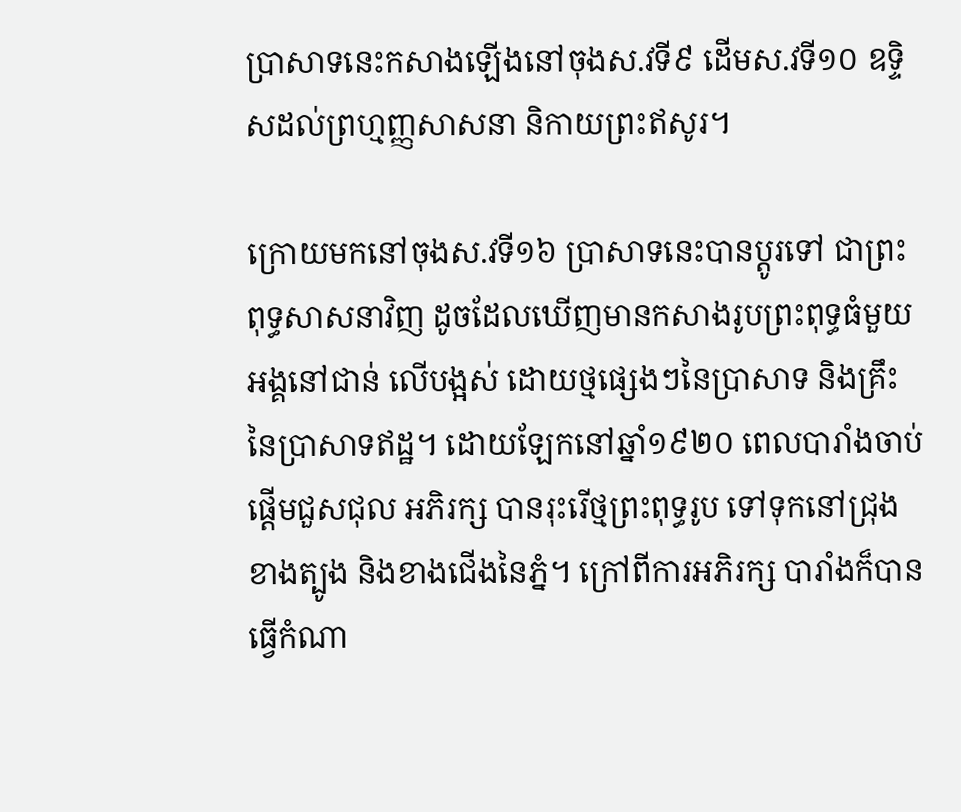ប្រាសាទនេះកសាងឡើងនៅចុងស.វទី៩ ដើមស.វទី១០ ឧទ្ទិសដល់ព្រហ្មញ្ញសាសនា និកាយព្រះឥសូរ។

ក្រោយមកនៅចុងស.វទី១៦ ប្រាសាទនេះបានប្តូរទៅ ជាព្រះពុទ្ធសាសនាវិញ ដូចដែលឃើញមានកសាងរូបព្រះពុទ្ធធំមួយ អង្គនៅជាន់ លើបង្អស់ ដោយថ្មផ្សេងៗនៃប្រាសាទ និងគ្រឹះនៃប្រាសាទឥដ្ឋ។ ដោយឡែកនៅឆ្នាំ១៩២០ ពេលបារាំងចាប់ផ្តើមជួសជុល អភិរក្ស បានរុះរើថ្មព្រះពុទ្ធរូប ទៅទុកនៅជ្រុងខាងត្បូង និងខាងជើងនៃភ្នំ។ ក្រៅពីការអភិរក្ស បារាំងក៏បានធ្វើកំណា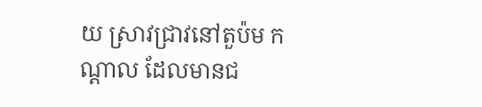យ ស្រាវជ្រាវនៅតួប៉ម កណ្តាល ដែលមានជ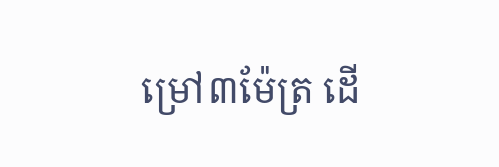ម្រៅ៣ម៉ែត្រ ដើ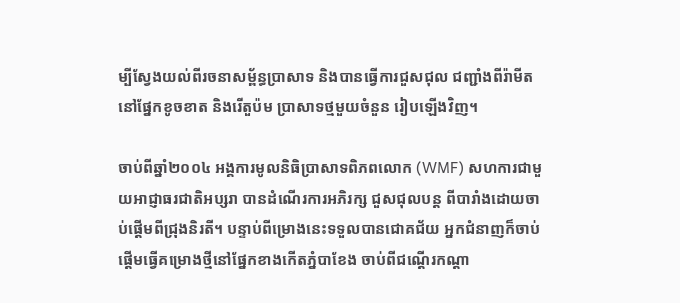ម្បីស្វែងយល់ពីរចនាសម្ព័ន្ធប្រាសាទ និងបានធ្វើការជួសជុល ជញ្ជាំងពីរ៉ាមីតនៅផ្នែកខូចខាត និងរើតួប៉ម ប្រាសាទថ្មមួយចំនួន រៀបឡើងវិញ។

ចាប់ពីឆ្នាំ២០០៤ អង្គការមូលនិធិប្រាសាទពិភពលោក (WMF) សហការជាមួយអាជ្ញាធរជាតិអប្សរា បានដំណើរការអភិរក្ស ជួសជុលបន្ត ពីបារាំងដោយចាប់ផ្តើមពីជ្រុងនិរតី។ បន្ទាប់ពីម្រោងនេះទទួលបានជោគជ័យ អ្នកជំនាញក៏ចាប់ផ្តើមធ្វើគម្រោងថ្មីនៅផ្នែកខាងកើតភ្នំបាខែង ចាប់ពីជណ្តើរកណ្តា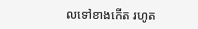លទៅខាងកើត រហូត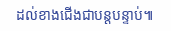ដល់ខាងជើងជាបន្តបន្ទាប់៕